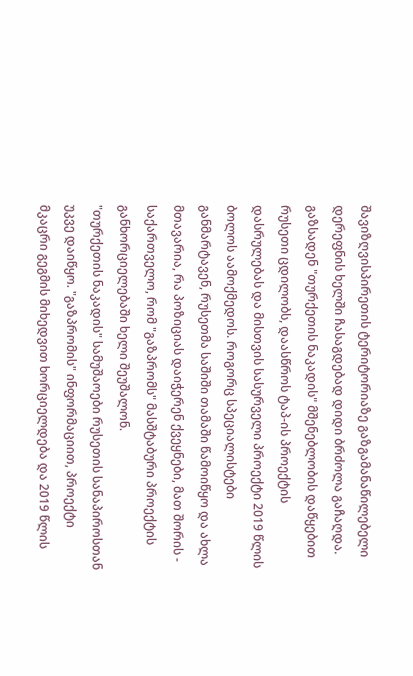შავიზღვისპირეთის ტერიტორიაზე გაზგამანაწილებელი დერეფნის ხელში ჩასაგდებად დიდი ბრძოლა გაჩაღდა. გაზსადენ "თურქეთის ნაკადის" მშენებლობის დაწყებით რუსეთი ცდილობს, დაასწროს ტაპ-ის პროექტის დასრულებას და მისთვის სასურველი პროექტი 2019 წლის ბოლოს აამოქმედოს. როგორც სპეციალისტები განმარტავენ, რუსეთმა საშიში თამაში წამოიწყო და ახლა მთავარია, რა პოზიციას დაიჭერენ ქვეყნები, მათ შორის - საქართველო, რომ "გაზპრომს" მასშტაბური პროექტის განხორციელებაში ხელი შეუშალონ.
"თურქეთის ნაკადის" სამუშაოები რუსეთის სანაპიროსთან უკვე დაიწყო. "გაზპრომის" ინფორმაციით, პროექტი მკაცრი გეგმის მიხედვით ხორციელდება და 2019 წლის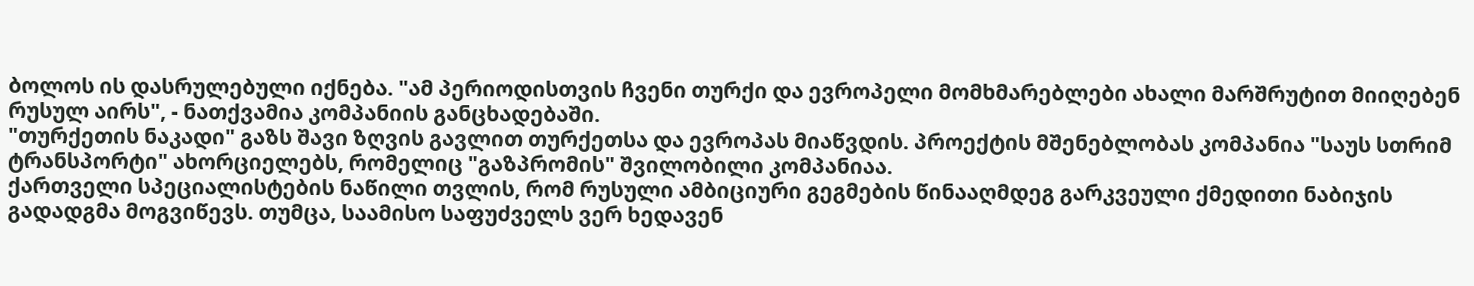ბოლოს ის დასრულებული იქნება. "ამ პერიოდისთვის ჩვენი თურქი და ევროპელი მომხმარებლები ახალი მარშრუტით მიიღებენ რუსულ აირს", - ნათქვამია კომპანიის განცხადებაში.
"თურქეთის ნაკადი" გაზს შავი ზღვის გავლით თურქეთსა და ევროპას მიაწვდის. პროექტის მშენებლობას კომპანია "საუს სთრიმ ტრანსპორტი" ახორციელებს, რომელიც "გაზპრომის" შვილობილი კომპანიაა.
ქართველი სპეციალისტების ნაწილი თვლის, რომ რუსული ამბიციური გეგმების წინააღმდეგ გარკვეული ქმედითი ნაბიჯის გადადგმა მოგვიწევს. თუმცა, საამისო საფუძველს ვერ ხედავენ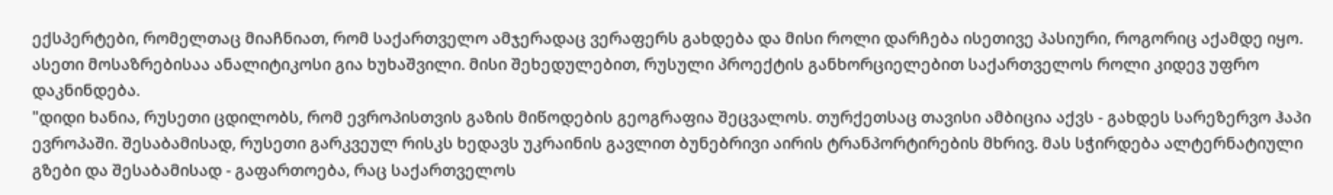ექსპერტები, რომელთაც მიაჩნიათ, რომ საქართველო ამჯერადაც ვერაფერს გახდება და მისი როლი დარჩება ისეთივე პასიური, როგორიც აქამდე იყო. ასეთი მოსაზრებისაა ანალიტიკოსი გია ხუხაშვილი. მისი შეხედულებით, რუსული პროექტის განხორციელებით საქართველოს როლი კიდევ უფრო დაკნინდება.
"დიდი ხანია, რუსეთი ცდილობს, რომ ევროპისთვის გაზის მიწოდების გეოგრაფია შეცვალოს. თურქეთსაც თავისი ამბიცია აქვს - გახდეს სარეზერვო ჰაპი ევროპაში. შესაბამისად, რუსეთი გარკვეულ რისკს ხედავს უკრაინის გავლით ბუნებრივი აირის ტრანპორტირების მხრივ. მას სჭირდება ალტერნატიული გზები და შესაბამისად - გაფართოება, რაც საქართველოს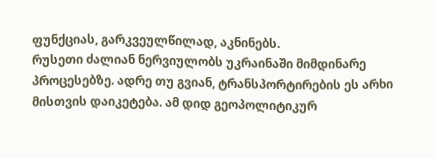ფუნქციას, გარკვეულწილად, აკნინებს.
რუსეთი ძალიან ნერვიულობს უკრაინაში მიმდინარე პროცესებზე. ადრე თუ გვიან, ტრანსპორტირების ეს არხი მისთვის დაიკეტება. ამ დიდ გეოპოლიტიკურ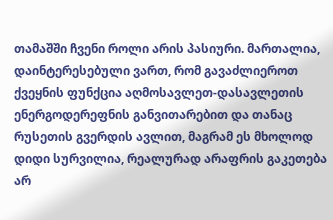თამაშში ჩვენი როლი არის პასიური. მართალია, დაინტერესებული ვართ, რომ გავაძლიეროთ ქვეყნის ფუნქცია აღმოსავლეთ-დასავლეთის ენერგოდერეფნის განვითარებით და თანაც რუსეთის გვერდის ავლით, მაგრამ ეს მხოლოდ დიდი სურვილია, რეალურად არაფრის გაკეთება არ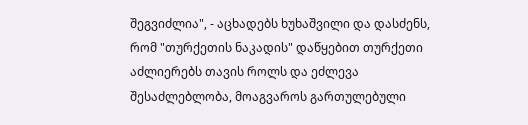შეგვიძლია", - აცხადებს ხუხაშვილი და დასძენს, რომ "თურქეთის ნაკადის" დაწყებით თურქეთი აძლიერებს თავის როლს და ეძლევა შესაძლებლობა, მოაგვაროს გართულებული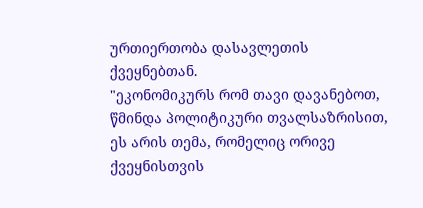ურთიერთობა დასავლეთის ქვეყნებთან.
"ეკონომიკურს რომ თავი დავანებოთ, წმინდა პოლიტიკური თვალსაზრისით, ეს არის თემა, რომელიც ორივე ქვეყნისთვის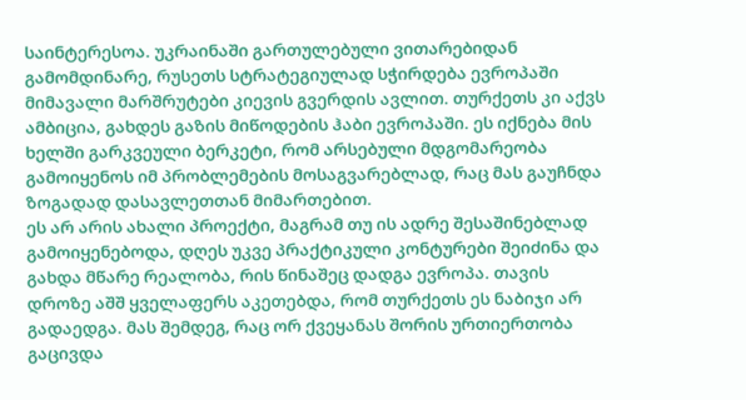საინტერესოა. უკრაინაში გართულებული ვითარებიდან გამომდინარე, რუსეთს სტრატეგიულად სჭირდება ევროპაში მიმავალი მარშრუტები კიევის გვერდის ავლით. თურქეთს კი აქვს ამბიცია, გახდეს გაზის მიწოდების ჰაბი ევროპაში. ეს იქნება მის ხელში გარკვეული ბერკეტი, რომ არსებული მდგომარეობა გამოიყენოს იმ პრობლემების მოსაგვარებლად, რაც მას გაუჩნდა ზოგადად დასავლეთთან მიმართებით.
ეს არ არის ახალი პროექტი, მაგრამ თუ ის ადრე შესაშინებლად გამოიყენებოდა, დღეს უკვე პრაქტიკული კონტურები შეიძინა და გახდა მწარე რეალობა, რის წინაშეც დადგა ევროპა. თავის დროზე აშშ ყველაფერს აკეთებდა, რომ თურქეთს ეს ნაბიჯი არ გადაედგა. მას შემდეგ, რაც ორ ქვეყანას შორის ურთიერთობა გაცივდა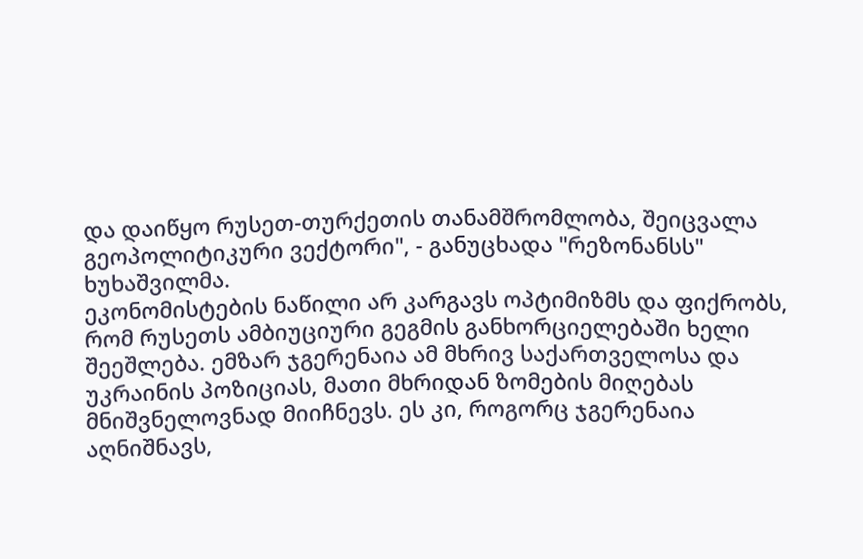და დაიწყო რუსეთ-თურქეთის თანამშრომლობა, შეიცვალა გეოპოლიტიკური ვექტორი", - განუცხადა "რეზონანსს" ხუხაშვილმა.
ეკონომისტების ნაწილი არ კარგავს ოპტიმიზმს და ფიქრობს, რომ რუსეთს ამბიუციური გეგმის განხორციელებაში ხელი შეეშლება. ემზარ ჯგერენაია ამ მხრივ საქართველოსა და უკრაინის პოზიციას, მათი მხრიდან ზომების მიღებას მნიშვნელოვნად მიიჩნევს. ეს კი, როგორც ჯგერენაია აღნიშნავს,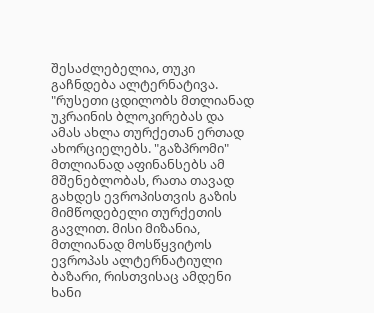შესაძლებელია, თუკი გაჩნდება ალტერნატივა.
"რუსეთი ცდილობს მთლიანად უკრაინის ბლოკირებას და ამას ახლა თურქეთან ერთად ახორციელებს. "გაზპრომი" მთლიანად აფინანსებს ამ მშენებლობას, რათა თავად გახდეს ევროპისთვის გაზის მიმწოდებელი თურქეთის გავლით. მისი მიზანია, მთლიანად მოსწყვიტოს ევროპას ალტერნატიული ბაზარი, რისთვისაც ამდენი ხანი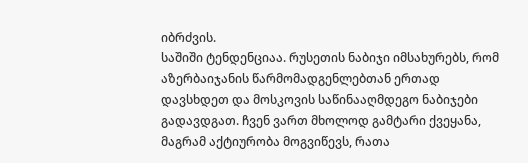იბრძვის.
საშიში ტენდენციაა. რუსეთის ნაბიჯი იმსახურებს, რომ აზერბაიჯანის წარმომადგენლებთან ერთად დავსხდეთ და მოსკოვის საწინააღმდეგო ნაბიჯები გადავდგათ. ჩვენ ვართ მხოლოდ გამტარი ქვეყანა, მაგრამ აქტიურობა მოგვიწევს, რათა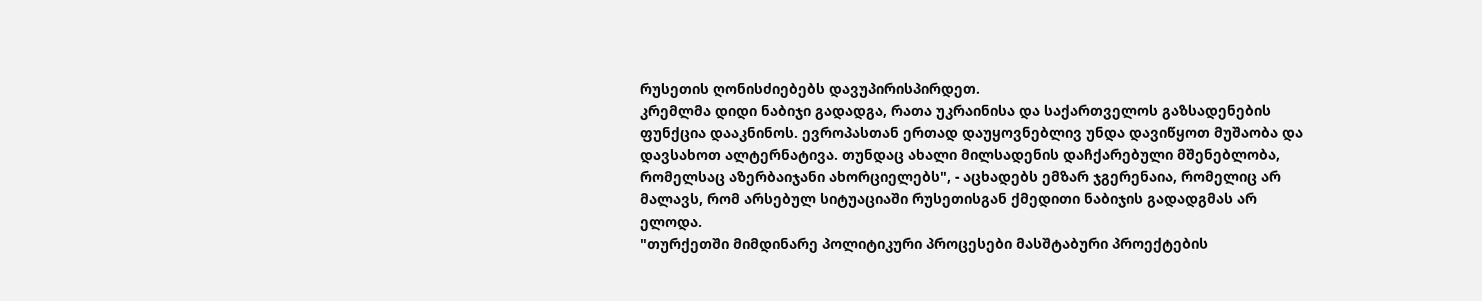რუსეთის ღონისძიებებს დავუპირისპირდეთ.
კრემლმა დიდი ნაბიჯი გადადგა, რათა უკრაინისა და საქართველოს გაზსადენების ფუნქცია დააკნინოს. ევროპასთან ერთად დაუყოვნებლივ უნდა დავიწყოთ მუშაობა და დავსახოთ ალტერნატივა. თუნდაც ახალი მილსადენის დაჩქარებული მშენებლობა, რომელსაც აზერბაიჯანი ახორციელებს", - აცხადებს ემზარ ჯგერენაია, რომელიც არ მალავს, რომ არსებულ სიტუაციაში რუსეთისგან ქმედითი ნაბიჯის გადადგმას არ ელოდა.
"თურქეთში მიმდინარე პოლიტიკური პროცესები მასშტაბური პროექტების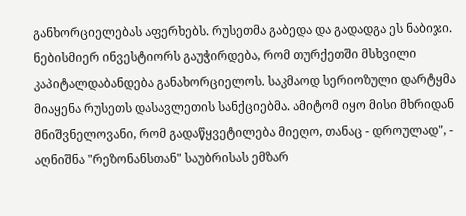განხორციელებას აფერხებს. რუსეთმა გაბედა და გადადგა ეს ნაბიჯი. ნებისმიერ ინვესტიორს გაუჭირდება, რომ თურქეთში მსხვილი კაპიტალდაბანდება განახორციელოს. საკმაოდ სერიოზული დარტყმა მიაყენა რუსეთს დასავლეთის სანქციებმა. ამიტომ იყო მისი მხრიდან მნიშვნელოვანი, რომ გადაწყვეტილება მიეღო, თანაც - დროულად", - აღნიშნა "რეზონანსთან" საუბრისას ემზარ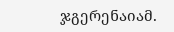ჯგერენაიამ.